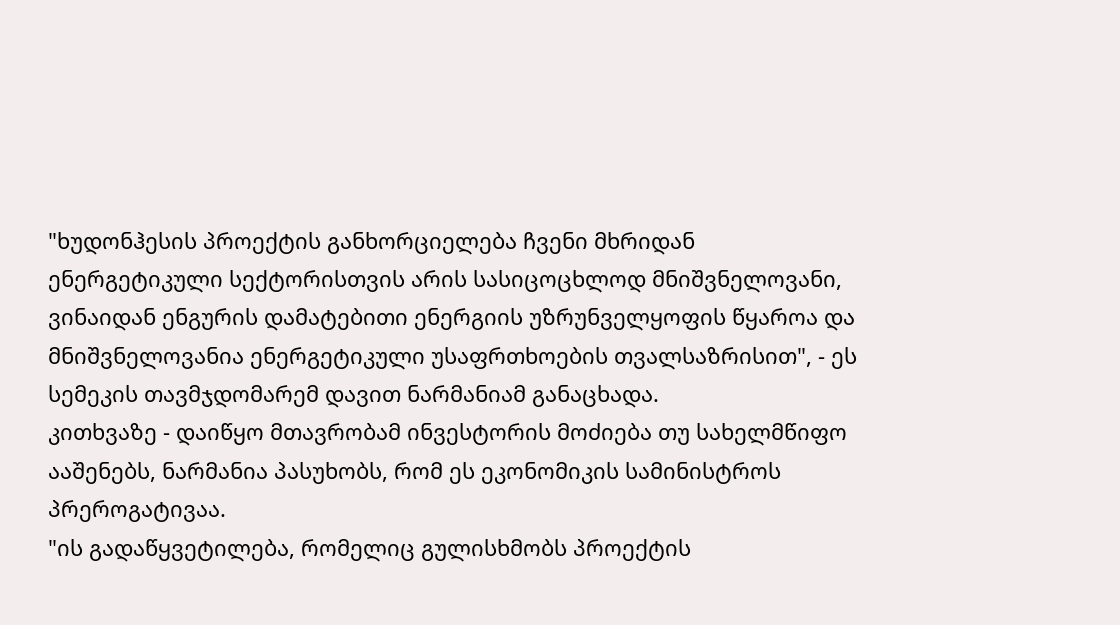"ხუდონჰესის პროექტის განხორციელება ჩვენი მხრიდან ენერგეტიკული სექტორისთვის არის სასიცოცხლოდ მნიშვნელოვანი, ვინაიდან ენგურის დამატებითი ენერგიის უზრუნველყოფის წყაროა და მნიშვნელოვანია ენერგეტიკული უსაფრთხოების თვალსაზრისით", - ეს სემეკის თავმჯდომარემ დავით ნარმანიამ განაცხადა.
კითხვაზე - დაიწყო მთავრობამ ინვესტორის მოძიება თუ სახელმწიფო ააშენებს, ნარმანია პასუხობს, რომ ეს ეკონომიკის სამინისტროს პრეროგატივაა.
"ის გადაწყვეტილება, რომელიც გულისხმობს პროექტის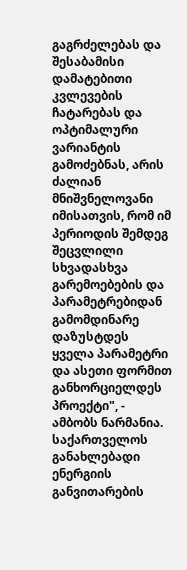გაგრძელებას და შესაბამისი დამატებითი კვლევების ჩატარებას და ოპტიმალური ვარიანტის გამოძებნას, არის ძალიან მნიშვნელოვანი იმისათვის, რომ იმ პერიოდის შემდეგ შეცვლილი სხვადასხვა გარემოებების და პარამეტრებიდან გამომდინარე დაზუსტდეს ყველა პარამეტრი და ასეთი ფორმით განხორციელდეს პროექტი", - ამბობს ნარმანია.
საქართველოს განახლებადი ენერგიის განვითარების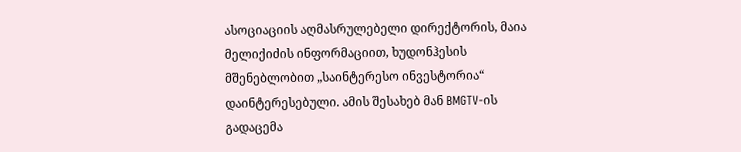ასოციაციის აღმასრულებელი დირექტორის, მაია მელიქიძის ინფორმაციით, ხუდონჰესის მშენებლობით „საინტერესო ინვესტორია“ დაინტერესებული. ამის შესახებ მან BMGTV-ის გადაცემა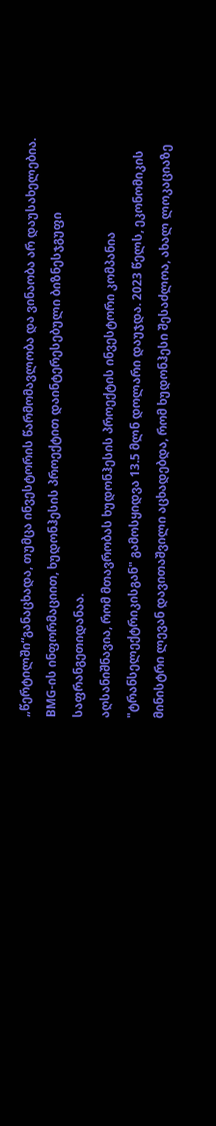„წერტილში“განაცხადა, თუმცა ინვესტორის წარმომავლობა და ვინაობა არ დაუსახელებია. BMG-ის ინფორმაციით, ხუდონჰესის პროექტით დაინტერესებული ბიზნესჯგუფი საფრანგეთიდანაა.
აღსანიშნავია, რომ მთავრობას ხუდონჰესის პროექტის ინვესტორი კომპანია "ტრანსელექტრიკისგან" გამოსყიდვა 13.5 მლნ დოლარი დაუჯდა. 2023 წელს, ეკონომიკის მინისტრი ლევან დავითაშვილი აცხადებდა, რომ ხუდონჰესი შესაძლოა, ახალ ლოკაციაზე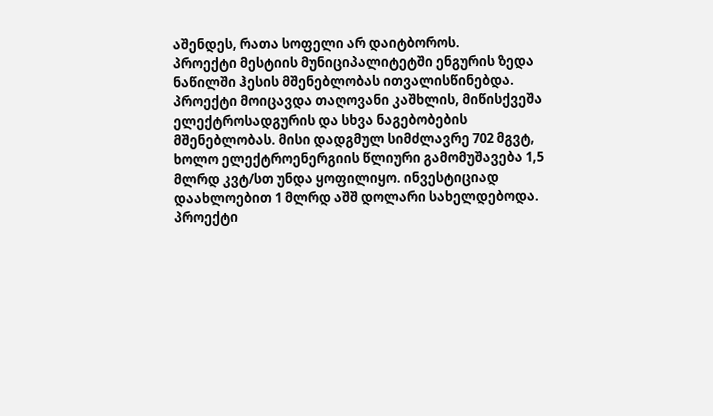აშენდეს, რათა სოფელი არ დაიტბოროს.
პროექტი მესტიის მუნიციპალიტეტში ენგურის ზედა ნაწილში ჰესის მშენებლობას ითვალისწინებდა. პროექტი მოიცავდა თაღოვანი კაშხლის, მიწისქვეშა ელექტროსადგურის და სხვა ნაგებობების მშენებლობას. მისი დადგმულ სიმძლავრე 702 მგვტ, ხოლო ელექტროენერგიის წლიური გამომუშავება 1,5 მლრდ კვტ/სთ უნდა ყოფილიყო. ინვესტიციად დაახლოებით 1 მლრდ აშშ დოლარი სახელდებოდა. პროექტი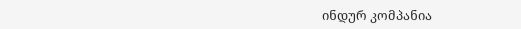ინდურ კომპანია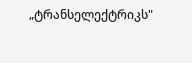„ტრანსელექტრიკს"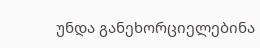უნდა განეხორციელებინა